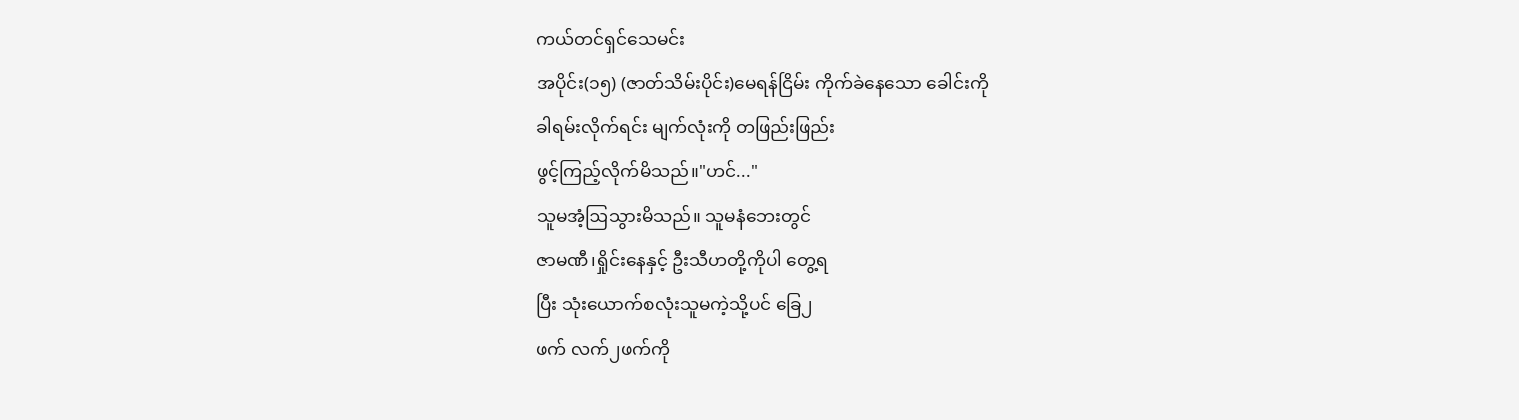ကယ်တင်ရှင်သေမင်း
အပိုင်း(၁၅) (ဇာတ်သိမ်းပိုင်း)မေရန်ငြိမ်း ကိုက်ခဲနေသော ခေါင်းကို
ခါရမ်းလိုက်ရင်း မျက်လုံးကို တဖြည်းဖြည်း
ဖွင့်ကြည့်လိုက်မိသည်။"ဟင်..."
သူမအံ့ဩသွားမိသည်။ သူမနံဘေးတွင်
ဇာမဏီ၊ရှိုင်းနေနှင့် ဦးသီဟတို့ကိုပါ တွေ့ရ
ပြီး သုံးယောက်စလုံးသူမကဲ့သို့ပင် ခြေ၂
ဖက် လက်၂ဖက်ကို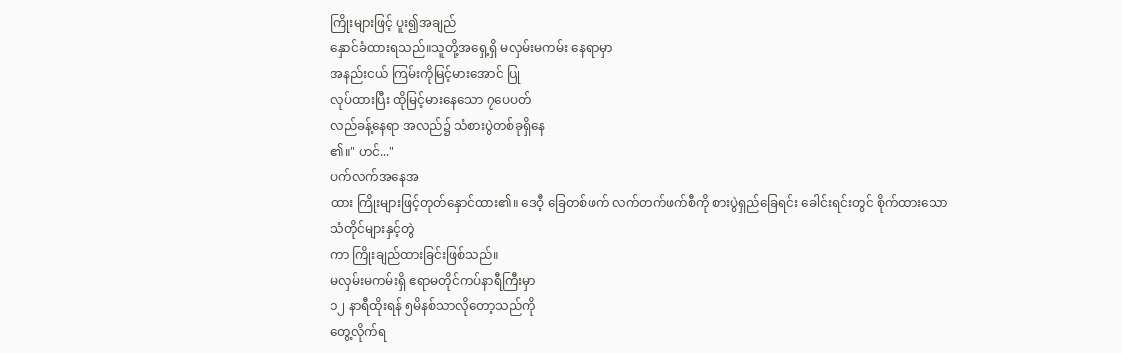ကြိုးများဖြင့် ပူး၍အချည်
နှောင်ခံထားရသည်။သူတို့အရှေ့ရှိ မလှမ်းမကမ်း နေရာမှာ
အနည်းငယ် ကြမ်းကိုမြင့်မားအောင် ပြု
လုပ်ထားပြီး ထိုမြင့်မားနေသော ၇ပေပတ်
လည်ခန့်နေရာ အလည်၌ သံစားပွဲတစ်ခုရှိနေ
၏။" ဟင်..."
ပက်လက်အနေအ
ထား ကြိုးများဖြင့်တုတ်နှောင်ထား၏။ ဒေဝီ့ ခြေတစ်ဖက် လက်တက်ဖက်စီကို စားပွဲရှည်ခြေရင်း ခေါင်းရင်းတွင် စိုက်ထားသော သံတိုင်များနှင့်တွဲ
ကာ ကြိုးချည်ထားခြင်းဖြစ်သည်။
မလှမ်းမကမ်းရှိ ဧရာမတိုင်ကပ်နာရီကြီးမှာ
၁၂ နာရီထိုးရန် ၅မိနစ်သာလိုတော့သည်ကို
တွေ့လိုက်ရ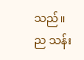သည်။
ည သန်း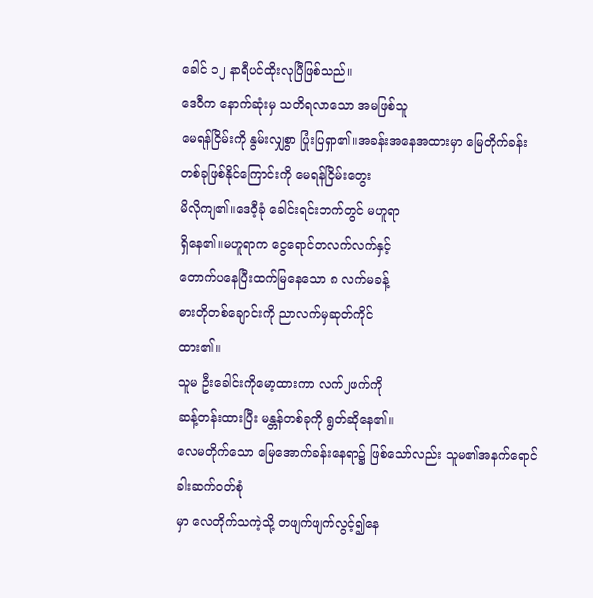ခေါင် ၁၂ နာရီပင်ထိုးလုပြီဖြစ်သည်။
ဒေဝီက နောက်ဆုံးမှ သတိရလာသော အမဖြစ်သူ
မေရန်ငြိမ်းကို နွမ်းလျှစွာ ပြုံးပြရှာ၏။အခန်းအနေအထားမှာ မြေတိုက်ခန်း
တစ်ခုဖြစ်နိုင်ကြောင်းကို မေရန်ငြိမ်းတွေး
မိလိုကျ၏။ဒေဝီ့ခုံ ခေါင်းရင်းဘက်တွင် မဟူရာ
ရှိနေ၏။မဟူရာက ငွေရောင်တလက်လက်နှင့်
တောက်ပနေပြီးထက်မြနေသော ၈ လက်မခန့်
ဓားတိုတစ်ချောင်းကို ညာလက်မှဆုတ်ကိုင်
ထား၏။
သူမ ဦးခေါင်းကိုမော့ထားကာ လက်၂ဖက်ကို
ဆန့်တန်းထားပြီး မန္တန်တစ်ခုကို ရွတ်ဆိုနေ၏။
လေမတိုက်သော မြေအောက်ခန်းနေရာ၌ ဖြစ်သော်လည်း သူမ၏အနက်ရောင် ခါးဆက်ဝတ်စုံ
မှာ လေတိုက်သကဲ့သို့ တဖျက်ဖျက်လွင့်၍နေ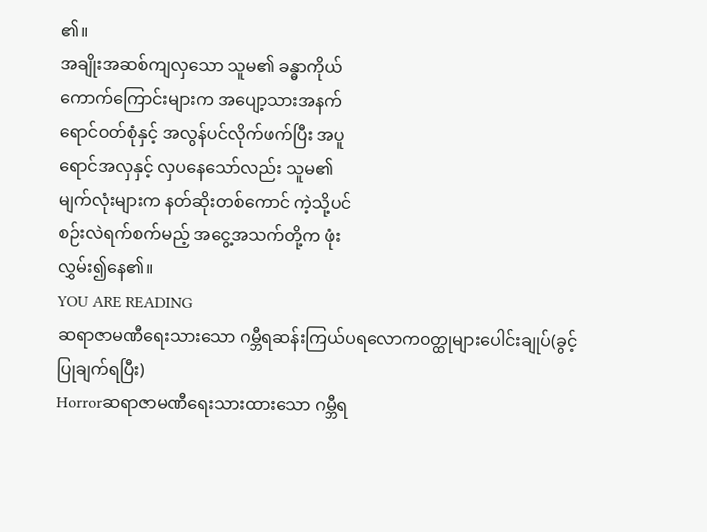၏။
အချိုးအဆစ်ကျလှသော သူမ၏ ခန္ဓာကိုယ်
ကောက်ကြောင်းများက အပျော့သားအနက်
ရောင်ဝတ်စုံနှင့် အလွန်ပင်လိုက်ဖက်ပြီး အပူ
ရောင်အလှနှင့် လှပနေသော်လည်း သူမ၏
မျက်လုံးများက နတ်ဆိုးတစ်ကောင် ကဲ့သို့ပင်
စဉ်းလဲရက်စက်မည့် အငွေ့အသက်တို့က ဖုံး
လွှမ်း၍နေ၏။
YOU ARE READING
ဆရာဇာမဏီရေးသားသော ဂမ္ဘီရဆန်းကြယ်ပရလောက၀တ္ထုများပေါင်းချုပ်(ခွင့်ပြုချက်ရပြီး)
Horrorဆရာဇာမဏီရေးသားထားသော ဂမ္ဘီရ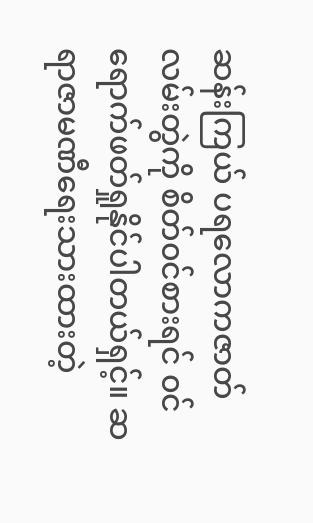ဆန်းကြယ် ပရလောကဇာတ်လမ်းတွဲကို စိတ်၀င်စားရင် ၀င်ရောက်ဖတ်ရှုနိုင်ပါတယ်ရှင့်။ ဆရာဇာမဏီရေးသားထားတဲ့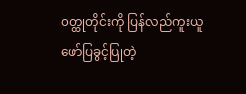၀တ္ထုတိုင်းကို ပြန်လည်ကူးယူဖော်ပြခွင့်ပြုတဲ့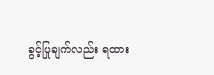ခွင့်ပြုချက်လည်း ရထား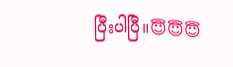ပြီးပါပြီ။😇😇😇